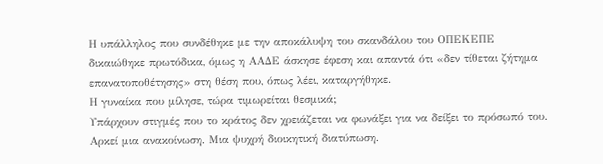Η υπάλληλος που συνδέθηκε με την αποκάλυψη του σκανδάλου του ΟΠΕΚΕΠΕ δικαιώθηκε πρωτόδικα, όμως η ΑΑΔΕ άσκησε έφεση και απαντά ότι «δεν τίθεται ζήτημα επανατοποθέτησης» στη θέση που, όπως λέει, καταργήθηκε.
Η γυναίκα που μίλησε, τώρα τιμωρείται θεσμικά;
Υπάρχουν στιγμές που το κράτος δεν χρειάζεται να φωνάξει για να δείξει το πρόσωπό του. Αρκεί μια ανακοίνωση. Μια ψυχρή διοικητική διατύπωση.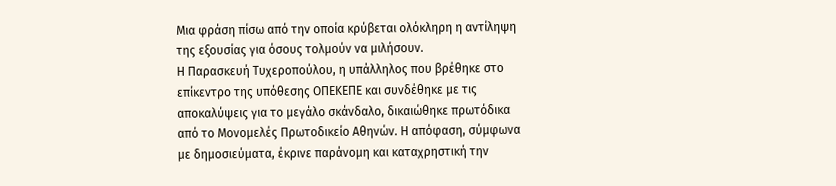Μια φράση πίσω από την οποία κρύβεται ολόκληρη η αντίληψη της εξουσίας για όσους τολμούν να μιλήσουν.
Η Παρασκευή Τυχεροπούλου, η υπάλληλος που βρέθηκε στο επίκεντρο της υπόθεσης ΟΠΕΚΕΠΕ και συνδέθηκε με τις αποκαλύψεις για το μεγάλο σκάνδαλο, δικαιώθηκε πρωτόδικα από το Μονομελές Πρωτοδικείο Αθηνών. Η απόφαση, σύμφωνα με δημοσιεύματα, έκρινε παράνομη και καταχρηστική την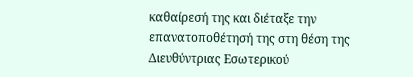καθαίρεσή της και διέταξε την επανατοποθέτησή της στη θέση της Διευθύντριας Εσωτερικού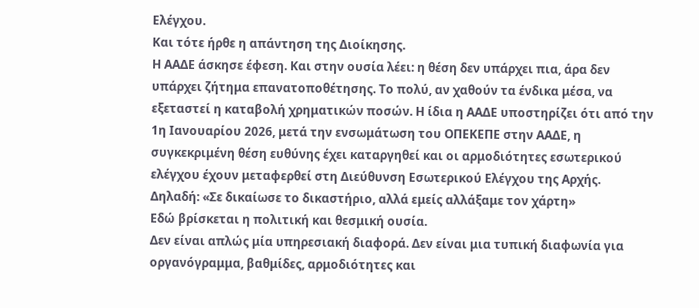Ελέγχου.
Και τότε ήρθε η απάντηση της Διοίκησης.
Η ΑΑΔΕ άσκησε έφεση. Και στην ουσία λέει: η θέση δεν υπάρχει πια, άρα δεν υπάρχει ζήτημα επανατοποθέτησης. Το πολύ, αν χαθούν τα ένδικα μέσα, να εξεταστεί η καταβολή χρηματικών ποσών. Η ίδια η ΑΑΔΕ υποστηρίζει ότι από την 1η Ιανουαρίου 2026, μετά την ενσωμάτωση του ΟΠΕΚΕΠΕ στην ΑΑΔΕ, η συγκεκριμένη θέση ευθύνης έχει καταργηθεί και οι αρμοδιότητες εσωτερικού ελέγχου έχουν μεταφερθεί στη Διεύθυνση Εσωτερικού Ελέγχου της Αρχής.
Δηλαδή: «Σε δικαίωσε το δικαστήριο, αλλά εμείς αλλάξαμε τον χάρτη»
Εδώ βρίσκεται η πολιτική και θεσμική ουσία.
Δεν είναι απλώς μία υπηρεσιακή διαφορά. Δεν είναι μια τυπική διαφωνία για οργανόγραμμα, βαθμίδες, αρμοδιότητες και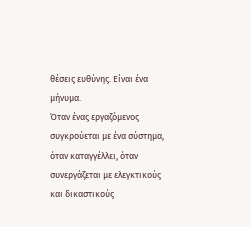θέσεις ευθύνης. Είναι ένα μήνυμα.
Όταν ένας εργαζόμενος συγκρούεται με ένα σύστημα, όταν καταγγέλλει, όταν συνεργάζεται με ελεγκτικούς και δικαστικούς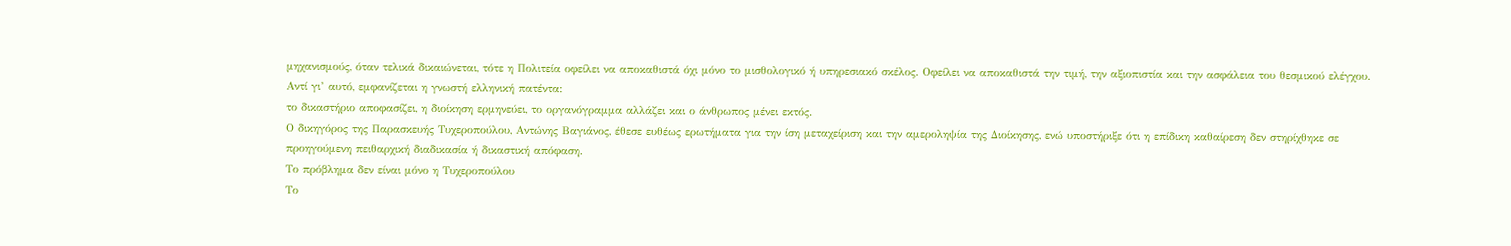μηχανισμούς, όταν τελικά δικαιώνεται, τότε η Πολιτεία οφείλει να αποκαθιστά όχι μόνο το μισθολογικό ή υπηρεσιακό σκέλος. Οφείλει να αποκαθιστά την τιμή, την αξιοπιστία και την ασφάλεια του θεσμικού ελέγχου.
Αντί γι’ αυτό, εμφανίζεται η γνωστή ελληνική πατέντα:
το δικαστήριο αποφασίζει, η διοίκηση ερμηνεύει, το οργανόγραμμα αλλάζει και ο άνθρωπος μένει εκτός.
Ο δικηγόρος της Παρασκευής Τυχεροπούλου, Αντώνης Βαγιάνος, έθεσε ευθέως ερωτήματα για την ίση μεταχείριση και την αμεροληψία της Διοίκησης, ενώ υποστήριξε ότι η επίδικη καθαίρεση δεν στηρίχθηκε σε προηγούμενη πειθαρχική διαδικασία ή δικαστική απόφαση.
Το πρόβλημα δεν είναι μόνο η Τυχεροπούλου
Το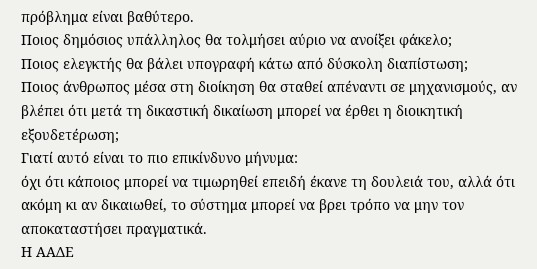πρόβλημα είναι βαθύτερο.
Ποιος δημόσιος υπάλληλος θα τολμήσει αύριο να ανοίξει φάκελο;
Ποιος ελεγκτής θα βάλει υπογραφή κάτω από δύσκολη διαπίστωση;
Ποιος άνθρωπος μέσα στη διοίκηση θα σταθεί απέναντι σε μηχανισμούς, αν βλέπει ότι μετά τη δικαστική δικαίωση μπορεί να έρθει η διοικητική εξουδετέρωση;
Γιατί αυτό είναι το πιο επικίνδυνο μήνυμα:
όχι ότι κάποιος μπορεί να τιμωρηθεί επειδή έκανε τη δουλειά του, αλλά ότι ακόμη κι αν δικαιωθεί, το σύστημα μπορεί να βρει τρόπο να μην τον αποκαταστήσει πραγματικά.
Η ΑΑΔΕ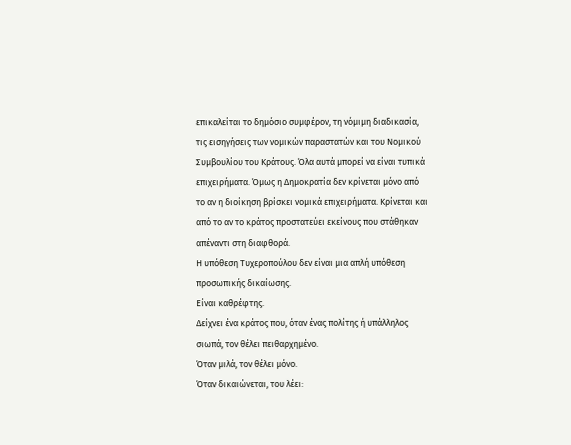επικαλείται το δημόσιο συμφέρον, τη νόμιμη διαδικασία, τις εισηγήσεις των νομικών παραστατών και του Νομικού Συμβουλίου του Κράτους. Όλα αυτά μπορεί να είναι τυπικά επιχειρήματα. Όμως η Δημοκρατία δεν κρίνεται μόνο από το αν η διοίκηση βρίσκει νομικά επιχειρήματα. Κρίνεται και από το αν το κράτος προστατεύει εκείνους που στάθηκαν απέναντι στη διαφθορά.
Η υπόθεση Τυχεροπούλου δεν είναι μια απλή υπόθεση προσωπικής δικαίωσης.
Είναι καθρέφτης.
Δείχνει ένα κράτος που, όταν ένας πολίτης ή υπάλληλος σιωπά, τον θέλει πειθαρχημένο.
Όταν μιλά, τον θέλει μόνο.
Όταν δικαιώνεται, του λέει: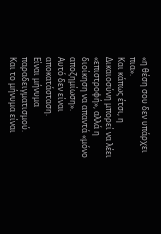«η θέση σου δεν υπάρχει πια».
Και κάπως έτσι, η Δικαιοσύνη μπορεί να λέει «επιστροφή», αλλά η διοίκηση να απαντά «μόνο αποζημίωση».
Αυτό δεν είναι αποκατάσταση.
Είναι μήνυμα παραδειγματισμού.
Και το μήνυμα είναι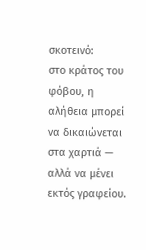σκοτεινό:
στο κράτος του φόβου, η αλήθεια μπορεί να δικαιώνεται στα χαρτιά — αλλά να μένει εκτός γραφείου.